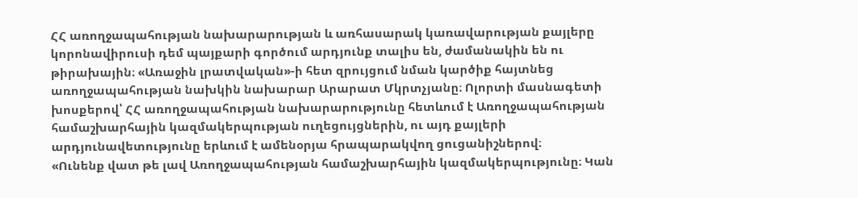ՀՀ առողջապահության նախարարության և առհասարակ կառավարության քայլերը կորոնավիրուսի դեմ պայքարի գործում արդյունք տալիս են, ժամանակին են ու թիրախային։ «Առաջին լրատվական»-ի հետ զրույցում նման կարծիք հայտնեց առողջապահության նախկին նախարար Արարատ Մկրտչյանը։ Ոլորտի մասնագետի խոսքերով՝ ՀՀ առողջապահության նախարարությունը հետևում է Առողջապահության համաշխարհային կազմակերպության ուղեցույցներին, ու այդ քայլերի արդյունավետությունը երևում է ամենօրյա հրապարակվող ցուցանիշներով։
«Ունենք վատ թե լավ Առողջապահության համաշխարհային կազմակերպությունը։ Կան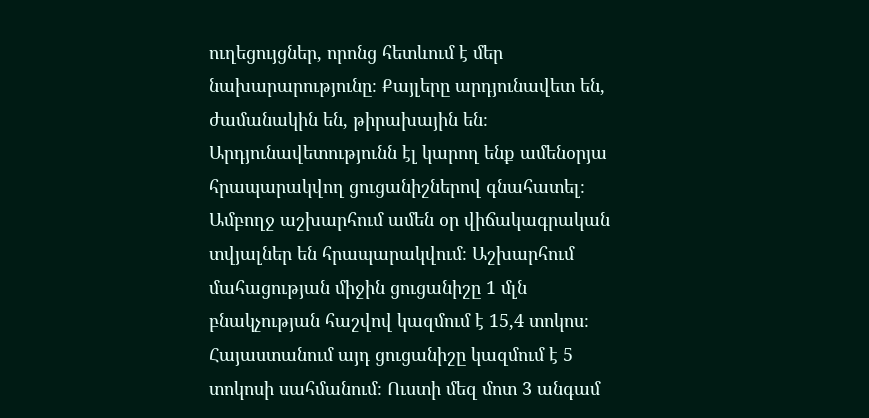ուղեցույցներ, որոնց հետևում է մեր նախարարությունը։ Քայլերը արդյունավետ են, ժամանակին են, թիրախային են։ Արդյունավետությունն էլ կարող ենք ամենօրյա հրապարակվող ցուցանիշներով գնահատել։ Ամբողջ աշխարհում ամեն օր վիճակագրական տվյալներ են հրապարակվում։ Աշխարհում մահացության միջին ցուցանիշը 1 մլն բնակչության հաշվով կազմում է 15,4 տոկոս։
Հայաստանում այդ ցուցանիշը կազմում է 5 տոկոսի սահմանում։ Ուստի մեզ մոտ 3 անգամ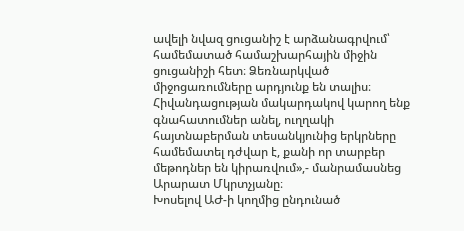ավելի նվազ ցուցանիշ է արձանագրվում՝ համեմատած համաշխարհային միջին ցուցանիշի հետ։ Ձեռնարկված միջոցառումները արդյունք են տալիս։ Հիվանդացության մակարդակով կարող ենք գնահատումներ անել, ուղղակի հայտնաբերման տեսանկյունից երկրները համեմատել դժվար է, քանի որ տարբեր մեթոդներ են կիրառվում»,- մանրամասնեց Արարատ Մկրտչյանը։
Խոսելով ԱԺ-ի կողմից ընդունած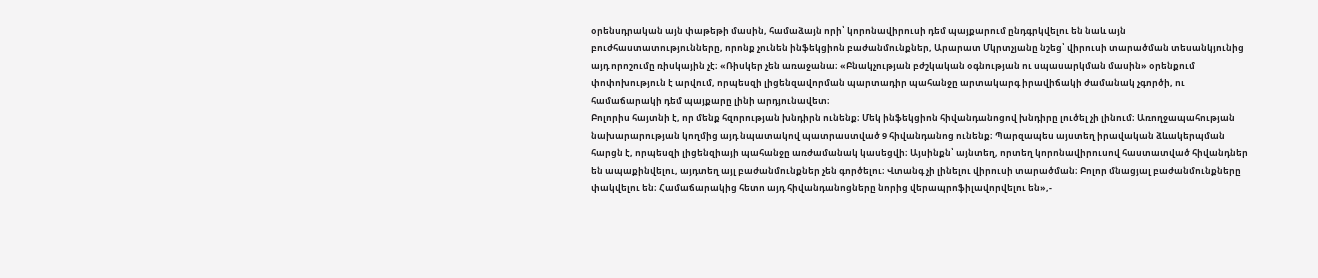օրենսդրական այն փաթեթի մասին, համաձայն որի՝ կորոնավիրուսի դեմ պայքարում ընդգրկվելու են նաև այն բուժհաստատությունները, որոնք չունեն ինֆեկցիոն բաժանմունքներ, Արարատ Մկրտչյանը նշեց՝ վիրուսի տարածման տեսանկյունից այդ որոշումը ռիսկային չէ։ «Ռիսկեր չեն առաջանա։ «Բնակչության բժշկական օգնության ու սպասարկման մասին» օրենքում փոփոխություն է արվում, որպեսզի լիցենզավորման պարտադիր պահանջը արտակարգ իրավիճակի ժամանակ չգործի, ու համաճարակի դեմ պայքարը լինի արդյունավետ։
Բոլորիս հայտնի է, որ մենք հզորության խնդիրն ունենք։ Մեկ ինֆեկցիոն հիվանդանոցով խնդիրը լուծել չի լինում։ Առողջապահության նախարարության կողմից այդ նպատակով պատրաստված 9 հիվանդանոց ունենք։ Պարզապես այստեղ իրավական ձևակերպման հարցն է, որպեսզի լիցենզիայի պահանջը առժամանակ կասեցվի։ Այսինքն՝ այնտեղ, որտեղ կորոնավիրուսով հաստատված հիվանդներ են ապաքինվելու, այդտեղ այլ բաժանմունքներ չեն գործելու։ Վտանգ չի լինելու վիրուսի տարածման։ Բոլոր մնացյալ բաժանմունքները փակվելու են։ Համաճարակից հետո այդ հիվանդանոցները նորից վերապրոֆիլավորվելու են»,-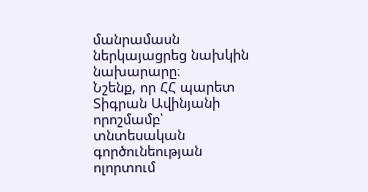մանրամասն ներկայացրեց նախկին նախարարը։
Նշենք, որ ՀՀ պարետ Տիգրան Ավինյանի որոշմամբ՝ տնտեսական գործունեության ոլորտում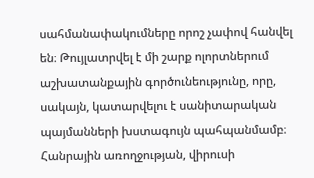սահմանափակումները որոշ չափով հանվել են։ Թույլատրվել է մի շարք ոլորտներում աշխատանքային գործունեությունը, որը, սակայն, կատարվելու է սանիտարական պայմանների խստագույն պահպանմամբ։ Հանրային առողջության, վիրուսի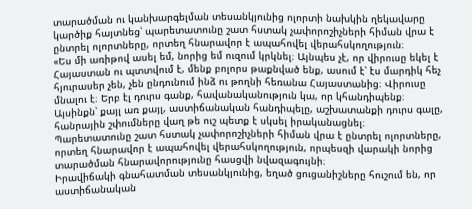տարածման ու կանխարգելման տեսանկյունից ոլորտի նախկին ղեկավարը կարծիք հայտնեց՝ պարետատունը շատ հստակ չափորոշիչների հիման վրա է ընտրել ոլորտները, որտեղ հնարավոր է ապահովել վերահսկողություն։
«Ես մի առիթով ասել եմ, նորից եմ ուզում կրկնել։ Այնպես չէ, որ վիրուսը եկել է Հայաստան ու պտտվում է, մենք բոլորս թաքնված ենք, ասում է՝ էս մարդիկ հեչ հյուրասեր չեն, չեն ընդունում ինձ ու թողնի հեռանա Հայաստանից։ Վիրուսը մնալու է։ Երբ էլ դուրս գանք, հավանականություն կա, որ կհանդիպենք։ Այսինքն՝ քայլ առ քայլ, աստիճանական հանդիպելը, աշխատանքի դուրս գալը, հանրային շփումները վաղ թե ուշ պետք է սկսել իրականացնել։ Պարետատունը շատ հստակ չափորոշիչների հիման վրա է ընտրել ոլորտները, որտեղ հնարավոր է ապահովել վերահսկողություն, որպեսզի վարակի նորից տարածման հնարավորությունը հասցվի նվազագույնի։
Իրավիճակի գնահատման տեսանկյունից, եղած ցուցանիշները հուշում են, որ աստիճանական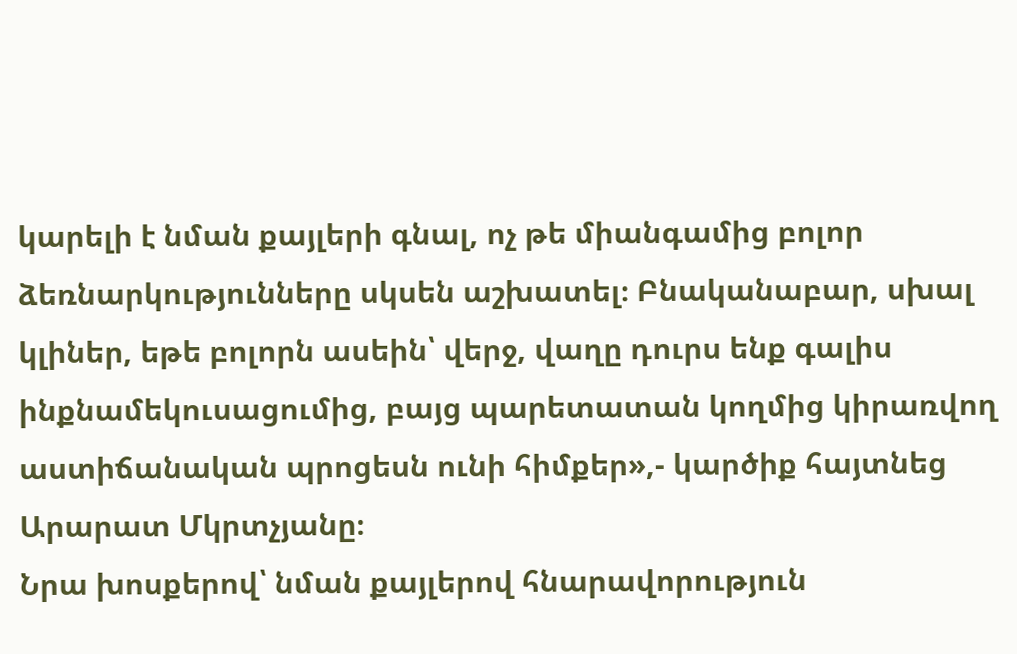կարելի է նման քայլերի գնալ, ոչ թե միանգամից բոլոր ձեռնարկությունները սկսեն աշխատել։ Բնականաբար, սխալ կլիներ, եթե բոլորն ասեին՝ վերջ, վաղը դուրս ենք գալիս ինքնամեկուսացումից, բայց պարետատան կողմից կիրառվող աստիճանական պրոցեսն ունի հիմքեր»,- կարծիք հայտնեց Արարատ Մկրտչյանը։
Նրա խոսքերով՝ նման քայլերով հնարավորություն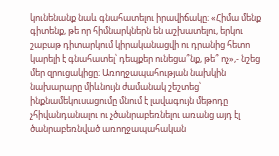կունենանք նաև գնահատելու իրավիճակը։ «Հիմա մենք գիտենք, թե որ հիմնարկներն են աշխատելու, երկու շաբաթ դիտարկում կիրականացվի ու դրանից հետո կարելի է գնահատել՝ դեպքեր ունեցա՞նք, թե՞ ոչ»,- նշեց մեր զրուցակիցը։ Առողջապահության նախկին նախարարը միևնույն ժամանակ շեշտեց՝ ինքնամեկուսացումը մնում է լավագույն մեթոդը չհիվանդանալու ու չծանրաբեռնելու առանց այդ էլ ծանրաբեռնված առողջապահական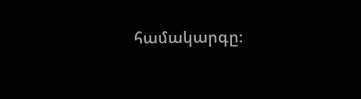համակարգը։